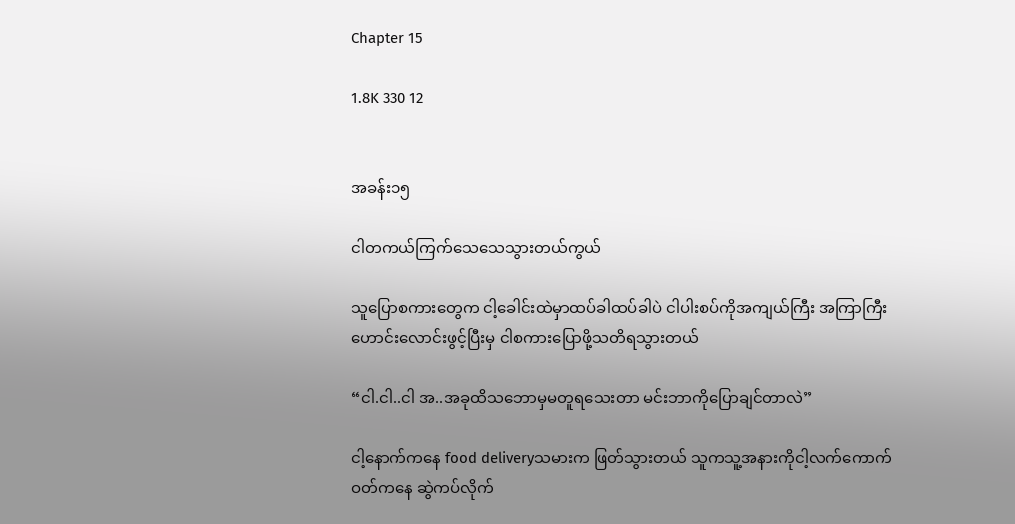Chapter 15

1.8K 330 12


အခန်း၁၅

ငါတကယ်ကြက်သေသေသွားတယ်ကွယ်

သူပြောစကားတွေက ငါ့ခေါင်းထဲမှာထပ်ခါထပ်ခါပဲ ငါပါးစပ်ကိုအကျယ်ကြီး အကြာကြီး ဟောင်းလောင်းဖွင့်ပြီးမှ ငါစကားပြောဖို့သတိရသွားတယ်

“ငါ.ငါ..ငါ အ..အခုထိသဘောမှမတူရသေးတာ မင်းဘာကိုပြောချင်တာလဲ”

ငါ့နောက်ကနေ food deliveryသမားက ဖြတ်သွားတယ် သူကသူ့အနားကိုငါ့လက်ကောက်ဝတ်ကနေ ဆွဲကပ်လိုက်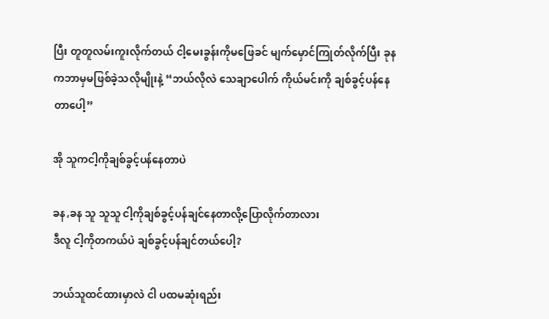ပြီး တူတူလမ်းကူးလိုက်တယ် ငါ့မေးခွန်းကိုမဖြေခင် မျက်မှောင်ကြုတ်လိုက်ပြီး ခုနကဘာမှမဖြစ်ခဲ့သလိုမျိုးနဲ့ “ဘယ်လိုလဲ သေချာပေါက် ကိုယ်မင်းကို ချစ်ခွင့်ပန်နေတာပေါ့”

အို သူကငါ့ကိုချစ်ခွင့်ပန်နေတာပဲ

ခန,ခန သူ သူသူ ငါ့ကိုချစ်ခွင့်ပန်ချင်နေတာလို့ပြောလိုက်တာလား
ဒီလူ ငါ့ကိုတကယ်ပဲ ချစ်ခွင့်ပန်ချင်တယ်ပေါ့?

ဘယ်သူထင်ထားမှာလဲ ငါ ပထမဆုံးရည်း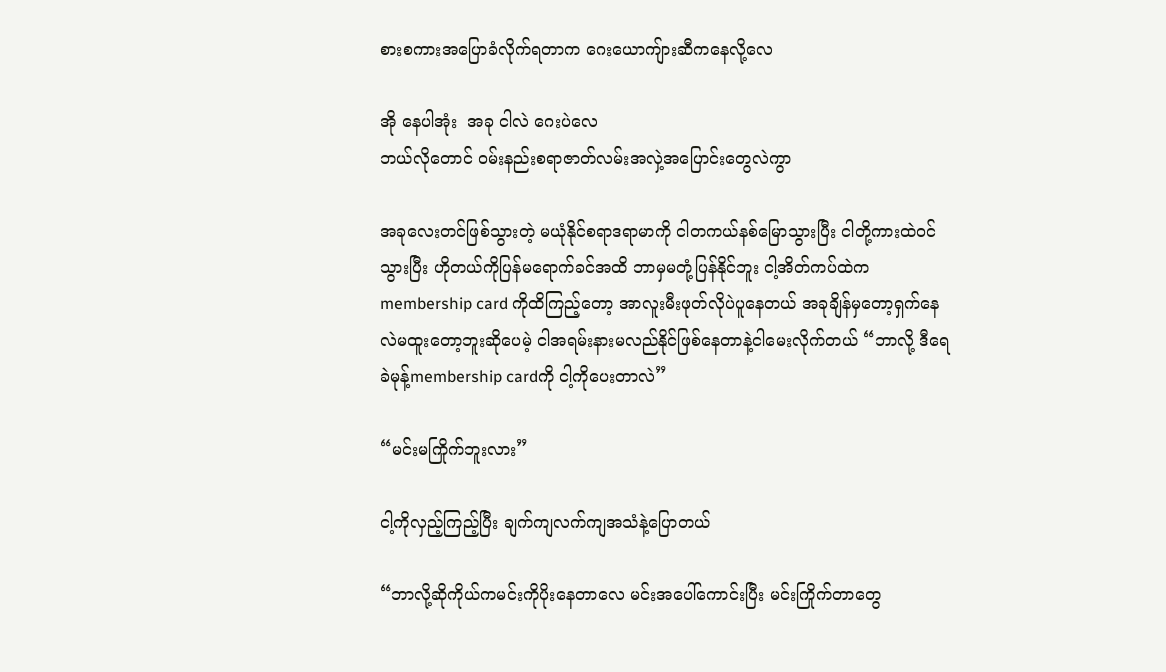စားစကားအပြောခံလိုက်ရတာက ဂေးယောကျ်ားဆီကနေလို့လေ

အို နေပါအုံး  အခု ငါလဲ ဂေးပဲလေ
ဘယ်လိုတောင် ဝမ်းနည်းစရာဇာတ်လမ်းအလှဲ့အပြောင်းတွေလဲကွာ

အခုလေးတင်ဖြစ်သွားတဲ့ မယုံနိုင်စရာဒရာမာကို ငါတကယ်နစ်မြောသွားပြီး ငါတို့ကားထဲဝင်သွားပြီး ဟိုတယ်ကိုပြန်မရောက်ခင်အထိ ဘာမှမတုံ့ပြန်နိုင်ဘူး ငါ့အိတ်ကပ်ထဲက membership card ကိုထိကြည့်တော့ အာလူးမီးဖုတ်လိုပဲပူနေတယ် အခုချိန်မှတော့ရှက်နေလဲမထူးတော့ဘူးဆိုပေမဲ့ ငါအရမ်းနားမလည်နိုင်ဖြစ်နေတာနဲ့ငါမေးလိုက်တယ် “ဘာလို့ ဒီရေခဲမုန့်membership cardကို ငါ့ကိုပေးတာလဲ”

“မင်းမကြိုက်ဘူးလား”

ငါ့ကိုလှည့်ကြည့်ပြီး ချက်ကျလက်ကျအသံနဲ့ပြောတယ်

“ဘာလို့ဆိုကိုယ်ကမင်းကိုပိုးနေတာလေ မင်းအပေါ်ကောင်းပြီး မင်းကြိုက်တာတွေ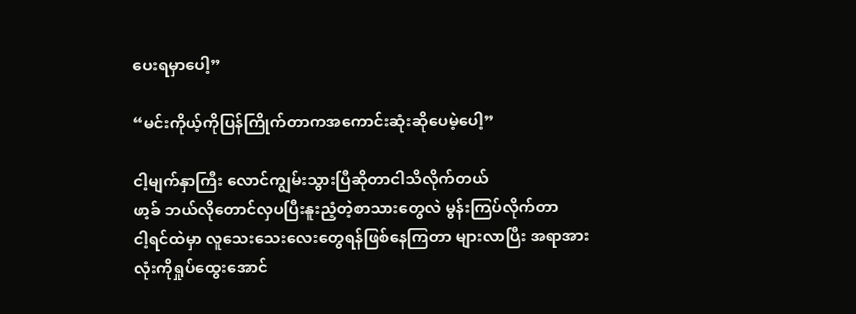ပေးရမှာပေါ့”

“မင်းကိုယ့်ကိုပြန်ကြိုက်တာကအကောင်းဆုံးဆိုပေမဲ့ပေါ့”

ငါ့မျက်နှာကြီး လောင်ကျွမ်းသွားပြီဆိုတာငါသိလိုက်တယ်
ဖာ့ခ် ဘယ်လိုတောင်လှပပြီးနူးညံ့တဲ့စာသားတွေလဲ မွန်းကြပ်လိုက်တာ
ငါ့ရင်ထဲမှာ လူသေးသေးလေးတွေရန်ဖြစ်နေကြတာ များလာပြီး အရာအားလုံးကိုရှုပ်ထွေးအောင်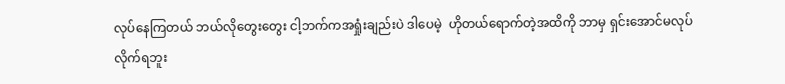လုပ်နေကြတယ် ဘယ်လိုတွေးတွေး ငါ့ဘက်ကအရှုံးချည်းပဲ ဒါပေမဲ့  ဟိုတယ်ရောက်တဲ့အထိကို ဘာမှ ရှင်းအောင်မလုပ်လိုက်ရဘူး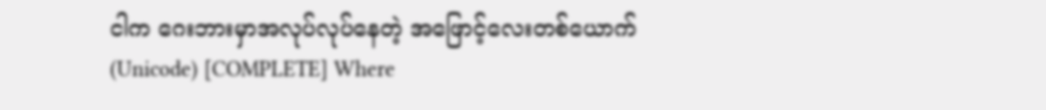ငါက ဂေးဘားမှာအလုပ်လုပ်နေတဲ့ အဖြောင့်လေးတစ်ယောက် (Unicode) [COMPLETE] Where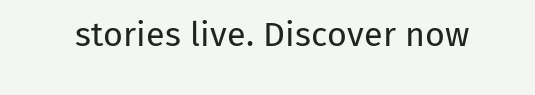stories live. Discover now